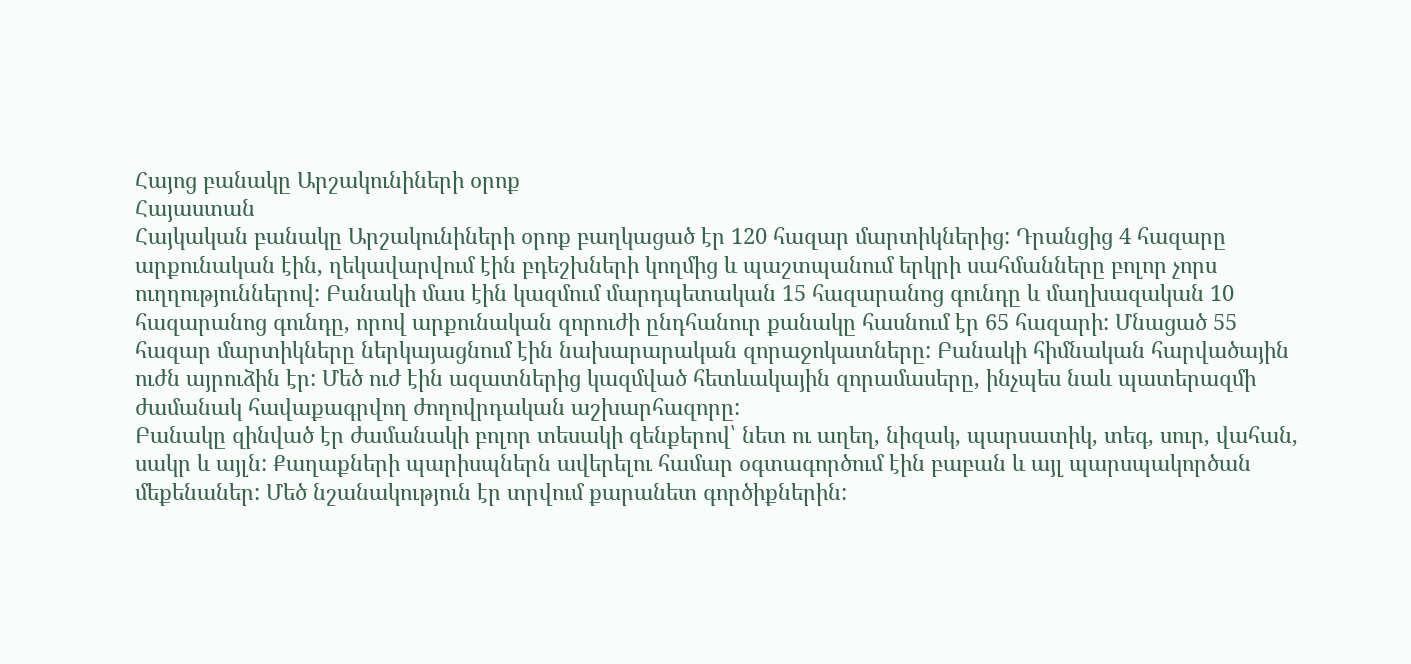Հայոց բանակը Արշակունիների օրոք
Հայաստան
Հայկական բանակը Արշակունիների օրոք բաղկացած էր 120 հազար մարտիկներից: Դրանցից 4 հազարը արքունական էին, ղեկավարվում էին բդեշխների կողմից և պաշտպանում երկրի սահմանները բոլոր չորս ուղղություններով: Բանակի մաս էին կազմում մարդպետական 15 հազարանոց գունդը և մաղխազական 10 հազարանոց գունդը, որով արքունական զորուժի ընդհանուր քանակը հասնում էր 65 հազարի: Մնացած 55 հազար մարտիկները ներկայացնում էին նախարարական զորաջոկատները: Բանակի հիմնական հարվածային ուժն այրուձին էր: Մեծ ուժ էին ազատներից կազմված հետևակային զորամասերը, ինչպես նաև պատերազմի ժամանակ հավաքագրվող ժողովրդական աշխարհազորը:
Բանակը զինված էր ժամանակի բոլոր տեսակի զենքերով՝ նետ ու աղեղ, նիզակ, պարսատիկ, տեգ, սուր, վահան, սակր և այլն: Քաղաքների պարիսպներն ավերելու համար օգտագործում էին բաբան և այլ պարսպակործան մեքենաներ: Մեծ նշանակություն էր տրվում քարանետ գործիքներին: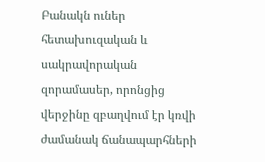Բանակն ուներ հետախուզական և սակրավորական զորամասեր, որոնցից վերջինը զբաղվում էր կռվի ժամանակ ճանապարհների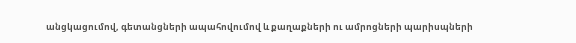անցկացումով, գետանցների ապահովումով և քաղաքների ու ամրոցների պարիսպների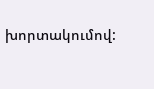խորտակումով: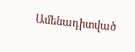Ամենադիտված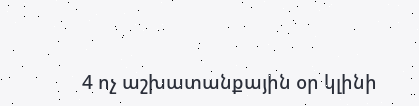4 ոչ աշխատանքային օր կլինի